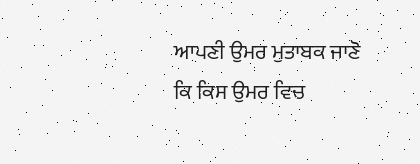ਆਪਣੀ ਉਮਰ ਮੁਤਾਬਕ ਜਾਣੋ ਕਿ ਕਿਸ ਉਮਰ ਵਿਚ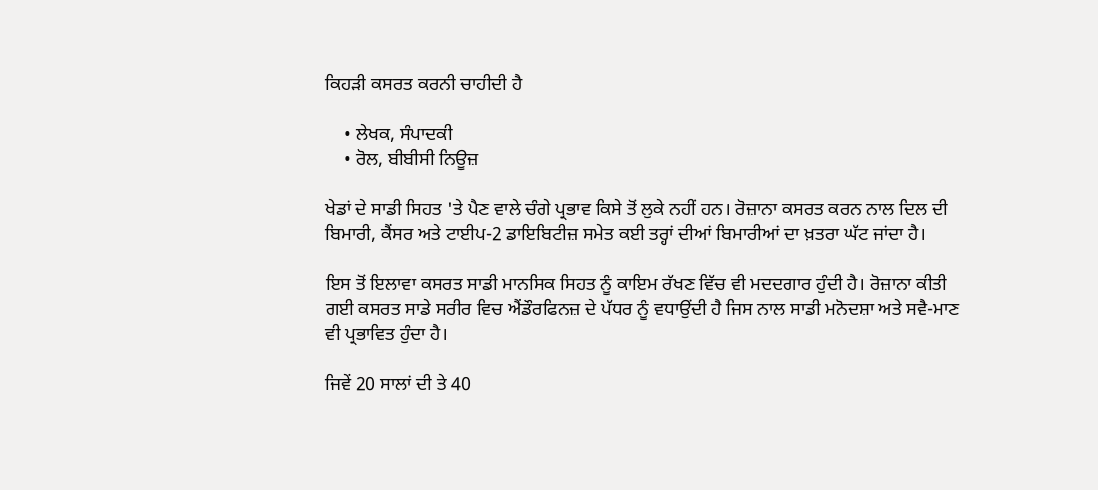ਕਿਹੜੀ ਕਸਰਤ ਕਰਨੀ ਚਾਹੀਦੀ ਹੈ

    • ਲੇਖਕ, ਸੰਪਾਦਕੀ
    • ਰੋਲ, ਬੀਬੀਸੀ ਨਿਊਜ਼

ਖੇਡਾਂ ਦੇ ਸਾਡੀ ਸਿਹਤ 'ਤੇ ਪੈਣ ਵਾਲੇ ਚੰਗੇ ਪ੍ਰਭਾਵ ਕਿਸੇ ਤੋਂ ਲੁਕੇ ਨਹੀਂ ਹਨ। ਰੋਜ਼ਾਨਾ ਕਸਰਤ ਕਰਨ ਨਾਲ ਦਿਲ ਦੀ ਬਿਮਾਰੀ, ਕੈਂਸਰ ਅਤੇ ਟਾਈਪ-2 ਡਾਇਬਿਟੀਜ਼ ਸਮੇਤ ਕਈ ਤਰ੍ਹਾਂ ਦੀਆਂ ਬਿਮਾਰੀਆਂ ਦਾ ਖ਼ਤਰਾ ਘੱਟ ਜਾਂਦਾ ਹੈ।

ਇਸ ਤੋਂ ਇਲਾਵਾ ਕਸਰਤ ਸਾਡੀ ਮਾਨਸਿਕ ਸਿਹਤ ਨੂੰ ਕਾਇਮ ਰੱਖਣ ਵਿੱਚ ਵੀ ਮਦਦਗਾਰ ਹੁੰਦੀ ਹੈ। ਰੋਜ਼ਾਨਾ ਕੀਤੀ ਗਈ ਕਸਰਤ ਸਾਡੇ ਸਰੀਰ ਵਿਚ ਐਂਡੌਰਫਿਨਜ਼ ਦੇ ਪੱਧਰ ਨੂੰ ਵਧਾਉਂਦੀ ਹੈ ਜਿਸ ਨਾਲ ਸਾਡੀ ਮਨੋਦਸ਼ਾ ਅਤੇ ਸਵੈ-ਮਾਣ ਵੀ ਪ੍ਰਭਾਵਿਤ ਹੁੰਦਾ ਹੈ।

ਜਿਵੇਂ 20 ਸਾਲਾਂ ਦੀ ਤੇ 40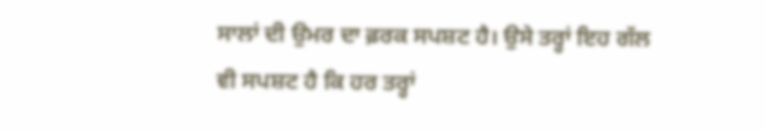ਸਾਲਾਂ ਦੀ ਉਮਰ ਦਾ ਫ਼ਰਕ ਸਪਸ਼ਟ ਹੈ। ਉਸੇ ਤਰ੍ਹਾਂ ਇਹ ਗੱਲ ਵੀ ਸਪਸ਼ਟ ਹੈ ਕਿ ਹਰ ਤਰ੍ਹਾਂ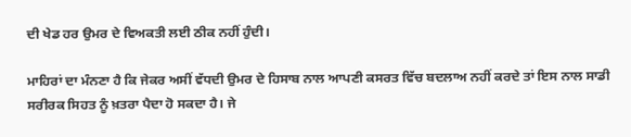ਦੀ ਖੇਡ ਹਰ ਉਮਰ ਦੇ ਵਿਅਕਤੀ ਲਈ ਠੀਕ ਨਹੀਂ ਹੁੰਦੀ।

ਮਾਹਿਰਾਂ ਦਾ ਮੰਨਣਾ ਹੈ ਕਿ ਜੇਕਰ ਅਸੀਂ ਵੱਧਦੀ ਉਮਰ ਦੇ ਹਿਸਾਬ ਨਾਲ ਆਪਣੀ ਕਸਰਤ ਵਿੱਚ ਬਦਲਾਅ ਨਹੀਂ ਕਰਦੇ ਤਾਂ ਇਸ ਨਾਲ ਸਾਡੀ ਸਰੀਰਕ ਸਿਹਤ ਨੂੰ ਖ਼ਤਰਾ ਪੈਦਾ ਹੋ ਸਕਦਾ ਹੈ। ਜੇ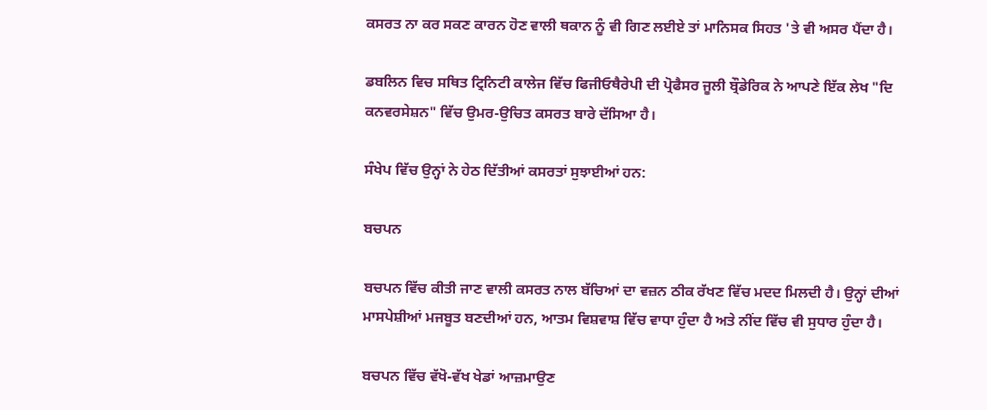ਕਸਰਤ ਨਾ ਕਰ ਸਕਣ ਕਾਰਨ ਹੋਣ ਵਾਲੀ ਥਕਾਨ ਨੂੰ ਵੀ ਗਿਣ ਲਈਏ ਤਾਂ ਮਾਨਿਸਕ ਸਿਹਤ 'ਤੇ ਵੀ ਅਸਰ ਪੈਂਦਾ ਹੈ।

ਡਬਲਿਨ ਵਿਚ ਸਥਿਤ ਟ੍ਰਿਨਿਟੀ ਕਾਲੇਜ ਵਿੱਚ ਫਿਜੀਓਥੈਰੇਪੀ ਦੀ ਪ੍ਰੋਫੈਸਰ ਜੂਲੀ ਬ੍ਰੌਡੇਰਿਕ ਨੇ ਆਪਣੇ ਇੱਕ ਲੇਖ "ਦਿ ਕਨਵਰਸੇਸ਼ਨ" ਵਿੱਚ ਉਮਰ-ਉਚਿਤ ਕਸਰਤ ਬਾਰੇ ਦੱਸਿਆ ਹੈ।

ਸੰਖੇਪ ਵਿੱਚ ਉਨ੍ਹਾਂ ਨੇ ਹੇਠ ਦਿੱਤੀਆਂ ਕਸਰਤਾਂ ਸੁਝਾਈਆਂ ਹਨ:

ਬਚਪਨ

ਬਚਪਨ ਵਿੱਚ ਕੀਤੀ ਜਾਣ ਵਾਲੀ ਕਸਰਤ ਨਾਲ ਬੱਚਿਆਂ ਦਾ ਵਜ਼ਨ ਠੀਕ ਰੱਖਣ ਵਿੱਚ ਮਦਦ ਮਿਲਦੀ ਹੈ। ਉਨ੍ਹਾਂ ਦੀਆਂ ਮਾਸਪੇਸ਼ੀਆਂ ਮਜਬੂਤ ਬਣਦੀਆਂ ਹਨ, ਆਤਮ ਵਿਸ਼ਵਾਸ਼ ਵਿੱਚ ਵਾਧਾ ਹੁੰਦਾ ਹੈ ਅਤੇ ਨੀਂਦ ਵਿੱਚ ਵੀ ਸੁਧਾਰ ਹੁੰਦਾ ਹੈ।

ਬਚਪਨ ਵਿੱਚ ਵੱਖੋ-ਵੱਖ ਖੇਡਾਂ ਆਜ਼ਮਾਉਣ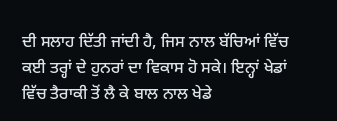ਦੀ ਸਲਾਹ ਦਿੱਤੀ ਜਾਂਦੀ ਹੈ, ਜਿਸ ਨਾਲ ਬੱਚਿਆਂ ਵਿੱਚ ਕਈ ਤਰ੍ਹਾਂ ਦੇ ਹੁਨਰਾਂ ਦਾ ਵਿਕਾਸ ਹੋ ਸਕੇ। ਇਨ੍ਹਾਂ ਖੇਡਾਂ ਵਿੱਚ ਤੈਰਾਕੀ ਤੋਂ ਲੈ ਕੇ ਬਾਲ ਨਾਲ ਖੇਡੇ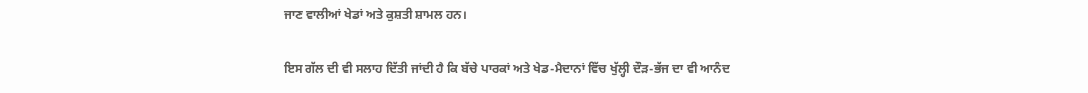ਜਾਣ ਵਾਲੀਆਂ ਖੇਡਾਂ ਅਤੇ ਕੁਸ਼ਤੀ ਸ਼ਾਮਲ ਹਨ।

ਇਸ ਗੱਲ ਦੀ ਵੀ ਸਲਾਹ ਦਿੱਤੀ ਜਾਂਦੀ ਹੈ ਕਿ ਬੱਚੇ ਪਾਰਕਾਂ ਅਤੇ ਖੇਡ-ਮੈਦਾਨਾਂ ਵਿੱਚ ਖੁੱਲ੍ਹੀ ਦੌੜ-ਭੱਜ ਦਾ ਵੀ ਆਨੰਦ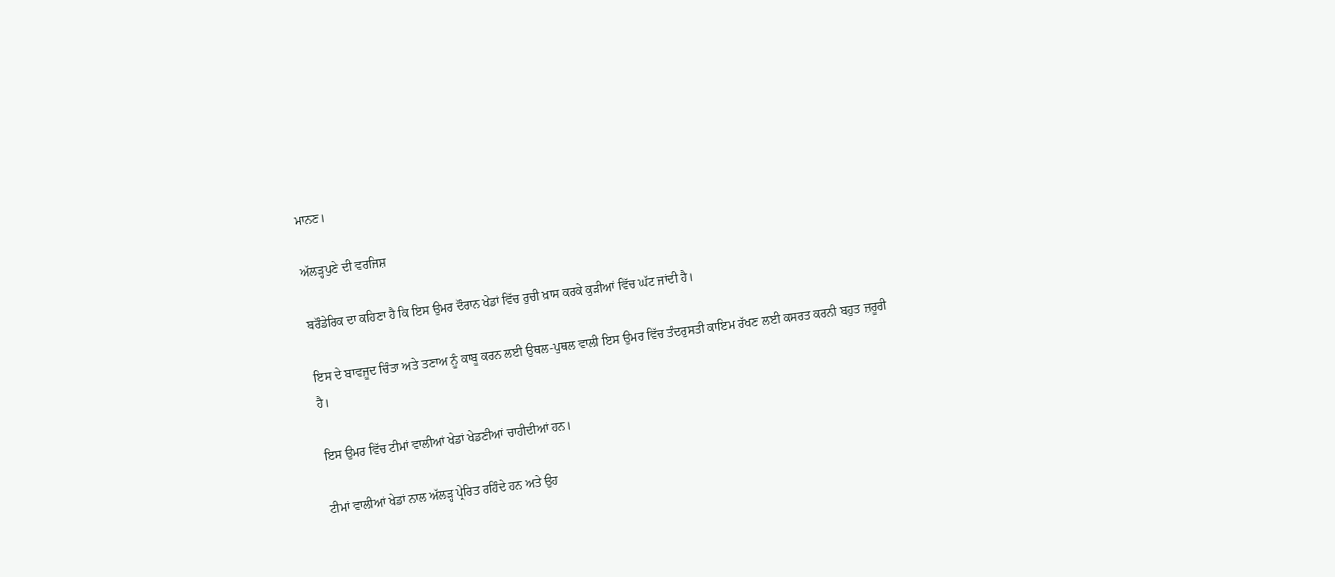ਮਾਨਣ।

ਅੱਲੜ੍ਹਪੁਣੇ ਦੀ ਵਰਜਿਸ਼

ਬਰੌਡੇਰਿਕ ਦਾ ਕਹਿਣਾ ਹੈ ਕਿ ਇਸ ਉਮਰ ਦੌਰਾਨ ਖੇਡਾਂ ਵਿੱਚ ਰੁਚੀ ਖ਼ਾਸ ਕਰਕੇ ਕੁੜੀਆਂ ਵਿੱਚ ਘੱਟ ਜਾਂਦੀ ਹੈ।

ਇਸ ਦੇ ਬਾਵਜੂਦ ਚਿੰਤਾ ਅਤੇ ਤਣਾਅ ਨੂੰ ਕਾਬੂ ਕਰਨ ਲਈ ਉਥਲ-ਪੁਥਲ ਵਾਲੀ ਇਸ ਉਮਰ ਵਿੱਚ ਤੰਦਰੁਸਤੀ ਕਾਇਮ ਰੱਖਣ ਲਈ ਕਸਰਤ ਕਰਨੀ ਬਹੁਤ ਜ਼ਰੂਰੀ ਹੈ।

ਇਸ ਉਮਰ ਵਿੱਚ ਟੀਮਾਂ ਵਾਲੀਆਂ ਖੇਡਾਂ ਖੇਡਣੀਆਂ ਚਾਹੀਦੀਆਂ ਹਨ।

ਟੀਮਾਂ ਵਾਲੀਆਂ ਖੇਡਾਂ ਨਾਲ ਅੱਲੜ੍ਹ ਪ੍ਰੇਰਿਤ ਰਹਿੰਦੇ ਹਨ ਅਤੇ ਉਹ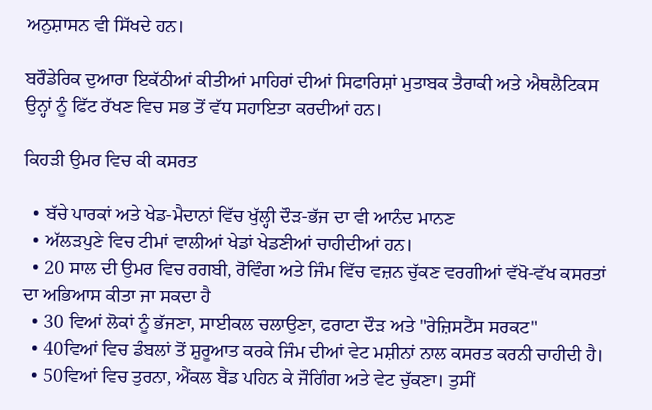ਅਨੁਸ਼ਾਸਨ ਵੀ ਸਿੱਖਦੇ ਹਨ।

ਬਰੌਡੇਰਿਕ ਦੁਆਰਾ ਇਕੱਠੀਆਂ ਕੀਤੀਆਂ ਮਾਹਿਰਾਂ ਦੀਆਂ ਸਿਫਾਰਿਸ਼ਾਂ ਮੁਤਾਬਕ ਤੈਰਾਕੀ ਅਤੇ ਐਥਲੈਟਿਕਸ ਉਨ੍ਹਾਂ ਨੂੰ ਫਿੱਟ ਰੱਖਣ ਵਿਚ ਸਭ ਤੋਂ ਵੱਧ ਸਹਾਇਤਾ ਕਰਦੀਆਂ ਹਨ।

ਕਿਹੜੀ ਉਮਰ ਵਿਚ ਕੀ ਕਸਰਤ

  • ਬੱਚੇ ਪਾਰਕਾਂ ਅਤੇ ਖੇਡ-ਮੈਦਾਨਾਂ ਵਿੱਚ ਖੁੱਲ੍ਹੀ ਦੌੜ-ਭੱਜ ਦਾ ਵੀ ਆਨੰਦ ਮਾਨਣ
  • ਅੱਲੜਪੁਣੇ ਵਿਚ ਟੀਮਾਂ ਵਾਲੀਆਂ ਖੇਡਾਂ ਖੇਡਣੀਆਂ ਚਾਹੀਦੀਆਂ ਹਨ।
  • 20 ਸਾਲ ਦੀ ਉਮਰ ਵਿਚ ਰਗਬੀ, ਰੋਵਿੰਗ ਅਤੇ ਜਿੰਮ ਵਿੱਚ ਵਜ਼ਨ ਚੁੱਕਣ ਵਰਗੀਆਂ ਵੱਖੋ-ਵੱਖ ਕਸਰਤਾਂ ਦਾ ਅਭਿਆਸ ਕੀਤਾ ਜਾ ਸਕਦਾ ਹੈ
  • 30 ਵਿਆਂ ਲੋਕਾਂ ਨੂੰ ਭੱਜਣਾ, ਸਾਈਕਲ ਚਲਾਉਣਾ, ਫਰਾਟਾ ਦੌੜ ਅਤੇ "ਰੇਜ਼ਿਸਟੈਂਸ ਸਰਕਟ"
  • 40ਵਿਆਂ ਵਿਚ ਡੰਬਲਾਂ ਤੋਂ ਸ਼ੁਰੂਆਤ ਕਰਕੇ ਜਿੰਮ ਦੀਆਂ ਵੇਟ ਮਸ਼ੀਨਾਂ ਨਾਲ ਕਸਰਤ ਕਰਨੀ ਚਾਹੀਦੀ ਹੈ।
  • 50ਵਿਆਂ ਵਿਚ ਤੁਰਨਾ, ਐਂਕਲ ਬੈਂਡ ਪਹਿਨ ਕੇ ਜੌਗਿੰਗ ਅਤੇ ਵੇਟ ਚੁੱਕਣਾ। ਤੁਸੀਂ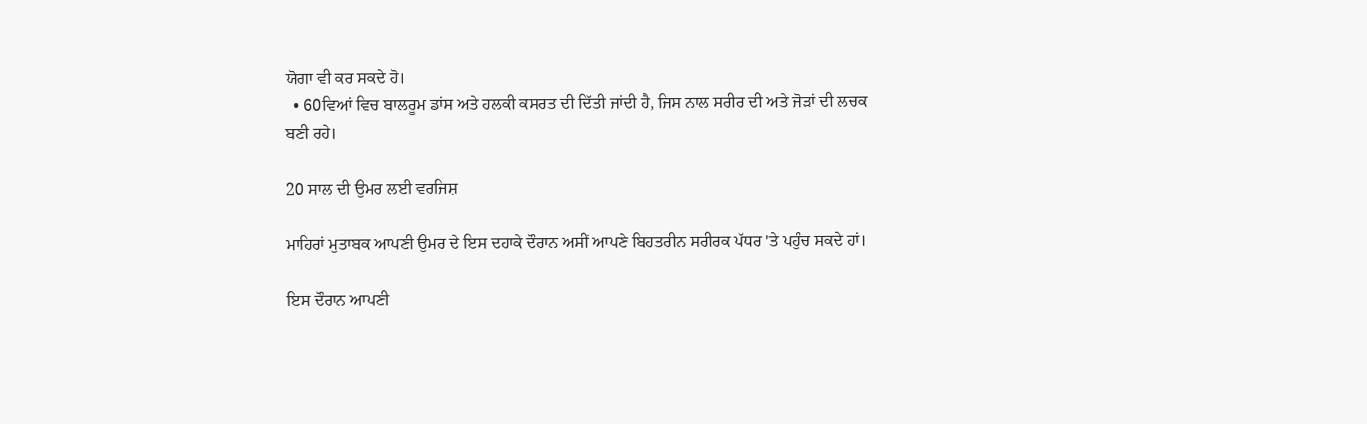ਯੋਗਾ ਵੀ ਕਰ ਸਕਦੇ ਹੋ।
  • 60ਵਿਆਂ ਵਿਚ ਬਾਲਰੂਮ ਡਾਂਸ ਅਤੇ ਹਲਕੀ ਕਸਰਤ ਦੀ ਦਿੱਤੀ ਜਾਂਦੀ ਹੈ, ਜਿਸ ਨਾਲ ਸਰੀਰ ਦੀ ਅਤੇ ਜੋੜਾਂ ਦੀ ਲਚਕ ਬਣੀ ਰਹੇ।

20 ਸਾਲ ਦੀ ਉਮਰ ਲਈ ਵਰਜਿਸ਼

ਮਾਹਿਰਾਂ ਮੁਤਾਬਕ ਆਪਣੀ ਉਮਰ ਦੇ ਇਸ ਦਹਾਕੇ ਦੌਰਾਨ ਅਸੀਂ ਆਪਣੇ ਬਿਹਤਰੀਨ ਸਰੀਰਕ ਪੱਧਰ 'ਤੇ ਪਹੁੰਚ ਸਕਦੇ ਹਾਂ।

ਇਸ ਦੌਰਾਨ ਆਪਣੀ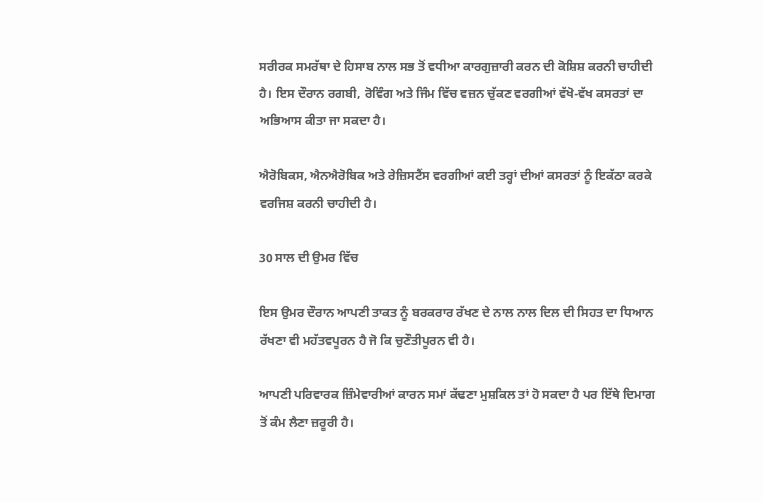ਸਰੀਰਕ ਸਮਰੱਥਾ ਦੇ ਹਿਸਾਬ ਨਾਲ ਸਭ ਤੋਂ ਵਧੀਆ ਕਾਰਗੁਜ਼ਾਰੀ ਕਰਨ ਦੀ ਕੋਸ਼ਿਸ਼ ਕਰਨੀ ਚਾਹੀਦੀ ਹੈ। ਇਸ ਦੌਰਾਨ ਰਗਬੀ, ਰੋਵਿੰਗ ਅਤੇ ਜਿੰਮ ਵਿੱਚ ਵਜ਼ਨ ਚੁੱਕਣ ਵਰਗੀਆਂ ਵੱਖੋ-ਵੱਖ ਕਸਰਤਾਂ ਦਾ ਅਭਿਆਸ ਕੀਤਾ ਜਾ ਸਕਦਾ ਹੈ।

ਐਰੋਬਿਕਸ, ਐਨਐਰੋਬਿਕ ਅਤੇ ਰੇਜ਼ਿਸਟੈਂਸ ਵਰਗੀਆਂ ਕਈ ਤਰ੍ਹਾਂ ਦੀਆਂ ਕਸਰਤਾਂ ਨੂੰ ਇਕੱਠਾ ਕਰਕੇ ਵਰਜਿਸ਼ ਕਰਨੀ ਚਾਹੀਦੀ ਹੈ।

30 ਸਾਲ ਦੀ ਉਮਰ ਵਿੱਚ

ਇਸ ਉਮਰ ਦੌਰਾਨ ਆਪਣੀ ਤਾਕਤ ਨੂੰ ਬਰਕਰਾਰ ਰੱਖਣ ਦੇ ਨਾਲ ਨਾਲ ਦਿਲ ਦੀ ਸਿਹਤ ਦਾ ਧਿਆਨ ਰੱਖਣਾ ਵੀ ਮਹੱਤਵਪੂਰਨ ਹੈ ਜੋ ਕਿ ਚੁਣੌਤੀਪੂਰਨ ਵੀ ਹੈ।

ਆਪਣੀ ਪਰਿਵਾਰਕ ਜ਼ਿੰਮੇਵਾਰੀਆਂ ਕਾਰਨ ਸਮਾਂ ਕੱਢਣਾ ਮੁਸ਼ਕਿਲ ਤਾਂ ਹੋ ਸਕਦਾ ਹੈ ਪਰ ਇੱਥੇ ਦਿਮਾਗ ਤੋਂ ਕੰਮ ਲੈਣਾ ਜ਼ਰੂਰੀ ਹੈ।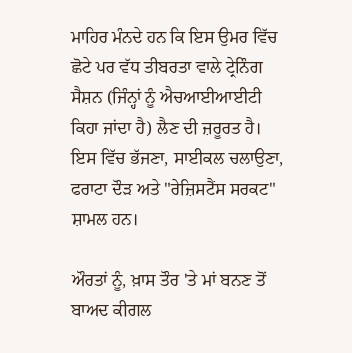ਮਾਹਿਰ ਮੰਨਦੇ ਹਨ ਕਿ ਇਸ ਉਮਰ ਵਿੱਚ ਛੋਟੇ ਪਰ ਵੱਧ ਤੀਬਰਤਾ ਵਾਲੇ ਟ੍ਰੇਨਿੰਗ ਸੈਸ਼ਨ (ਜਿੰਨ੍ਹਾਂ ਨੂੰ ਐਚਆਈਆਈਟੀ ਕਿਹਾ ਜਾਂਦਾ ਹੈ) ਲੈਣ ਦੀ ਜ਼ਰੂਰਤ ਹੈ। ਇਸ ਵਿੱਚ ਭੱਜਣਾ, ਸਾਈਕਲ ਚਲਾਉਣਾ, ਫਰਾਟਾ ਦੌੜ ਅਤੇ "ਰੇਜ਼ਿਸਟੈਂਸ ਸਰਕਟ" ਸ਼ਾਮਲ ਹਨ।

ਔਰਤਾਂ ਨੂੰ, ਖ਼ਾਸ ਤੌਰ 'ਤੇ ਮਾਂ ਬਨਣ ਤੋਂ ਬਾਅਦ ਕੀਗਲ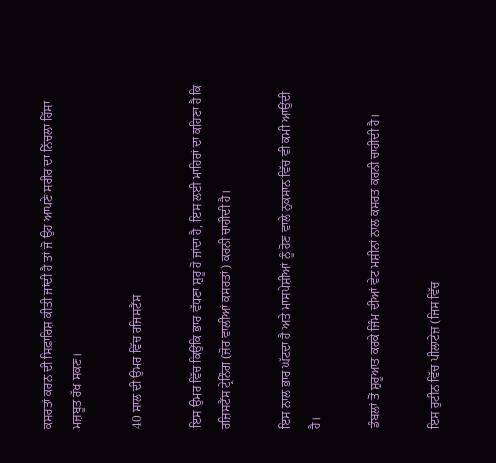ਕਸਰਤਾਂ ਕਰਨ ਦੀ ਸਿਫ਼ਾਰਿਸ਼ ਕੀਤੀ ਜਾਂਦੀ ਹੈ ਤਾਂ ਜੋ ਉਹ ਆਪਣੇ ਸਰੀਰ ਦਾ ਨਿੱਚਲਾ ਹਿੱਸਾ ਮਜ਼ਬੂਤ ਰੱਖ ਸਕਣ।

40 ਸਾਲ ਦੀ ਉਮਰ ਵਿੱਚ ਰਜਿਸਟੈਂਸ

ਇਸ ਉਮਰ ਵਿੱਚ ਕਿਉਂਕਿ ਭਾਰ ਵੱਧਣਾ ਸ਼ੁਰੂ ਹੋ ਜਾਂਦਾ ਹੈ, ਇਸ ਲਈ ਮਾਹਿਰਾਂ ਦਾ ਕਹਿਣਾ ਹੈ ਕਿ ਰਜ਼ਿਸਟੈਂਸ ਟ੍ਰੇਨਿੰਗ (ਜ਼ੋਰ ਵਾਲੀਆਂ ਕਸਰਤਾਂ) ਕਰਨੀ ਚਾਹੀਦੀ ਹੈ।

ਇਸ ਨਾਲ ਭਾਰ ਘੱਟਦਾ ਹੈ ਅਤੇ ਮਾਸਪੇਸ਼ੀਆਂ ਨੂੰ ਹੋਣ ਵਾਲੇ ਨੁਕਸਾਨ ਵਿੱਚ ਵੀ ਕਮੀ ਆਉਂਦੀ ਹੈ।

ਡੰਬਲਾਂ ਤੋਂ ਸ਼ੁਰੂਆਤ ਕਰਕੇ ਜਿੰਮ ਦੀਆਂ ਵੇਟ ਮਸ਼ੀਨਾਂ ਨਾਲ ਕਸਰਤ ਕਰਨੀ ਚਾਹੀਦੀ ਹੈ।

ਇਸ ਰੁਟੀਨ ਵਿੱਚ ਪੀਲਾਟੇਜ਼ (ਜਿਸ ਵਿੱਚ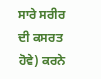ਸਾਰੇ ਸਰੀਰ ਦੀ ਕਸਰਤ ਹੋਵੇ) ਕਰਨੇ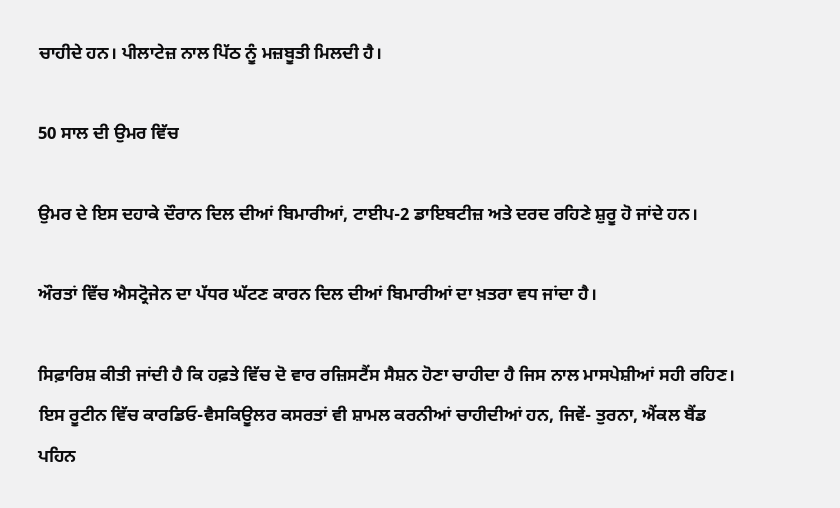ਚਾਹੀਦੇ ਹਨ। ਪੀਲਾਟੇਜ਼ ਨਾਲ ਪਿੱਠ ਨੂੰ ਮਜ਼ਬੂਤੀ ਮਿਲਦੀ ਹੈ।

50 ਸਾਲ ਦੀ ਉਮਰ ਵਿੱਚ

ਉਮਰ ਦੇ ਇਸ ਦਹਾਕੇ ਦੌਰਾਨ ਦਿਲ ਦੀਆਂ ਬਿਮਾਰੀਆਂ, ਟਾਈਪ-2 ਡਾਇਬਟੀਜ਼ ਅਤੇ ਦਰਦ ਰਹਿਣੇ ਸ਼ੁਰੂ ਹੋ ਜਾਂਦੇ ਹਨ।

ਔਰਤਾਂ ਵਿੱਚ ਐਸਟ੍ਰੋਜੇਨ ਦਾ ਪੱਧਰ ਘੱਟਣ ਕਾਰਨ ਦਿਲ ਦੀਆਂ ਬਿਮਾਰੀਆਂ ਦਾ ਖ਼ਤਰਾ ਵਧ ਜਾਂਦਾ ਹੈ।

ਸਿਫ਼ਾਰਿਸ਼ ਕੀਤੀ ਜਾਂਦੀ ਹੈ ਕਿ ਹਫ਼ਤੇ ਵਿੱਚ ਦੋ ਵਾਰ ਰਜ਼ਿਸਟੈਂਸ ਸੈਸ਼ਨ ਹੋਣਾ ਚਾਹੀਦਾ ਹੈ ਜਿਸ ਨਾਲ ਮਾਸਪੇਸ਼ੀਆਂ ਸਹੀ ਰਹਿਣ। ਇਸ ਰੂਟੀਨ ਵਿੱਚ ਕਾਰਡਿਓ-ਵੈਸਕਿਊਲਰ ਕਸਰਤਾਂ ਵੀ ਸ਼ਾਮਲ ਕਰਨੀਆਂ ਚਾਹੀਦੀਆਂ ਹਨ, ਜਿਵੇਂ- ਤੁਰਨਾ, ਐਂਕਲ ਬੈਂਡ ਪਹਿਨ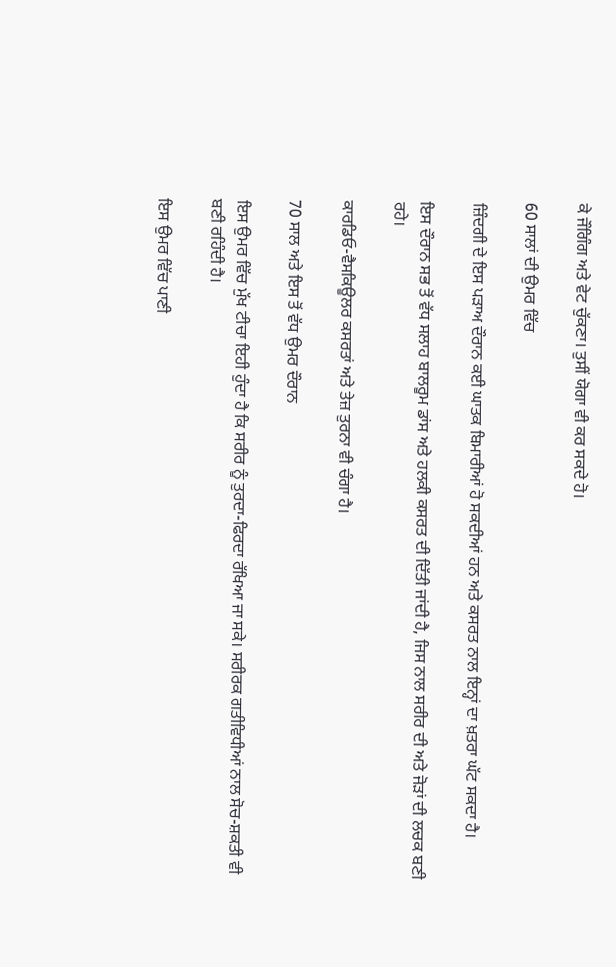ਕੇ ਜੌਗਿੰਗ ਅਤੇ ਵੇਟ ਚੁੱਕਣਾ। ਤੁਸੀਂ ਯੋਗਾ ਵੀ ਕਰ ਸਕਦੇ ਹੋ।

60 ਸਾਲਾਂ ਦੀ ਉਮਰ ਵਿੱਚ

ਜ਼ਿੰਦਗੀ ਦੇ ਇਸ ਪੜਾਅ ਦੌਰਾਨ ਕਈ ਘਾਤਕ ਬਿਮਾਰੀਆਂ ਹੋ ਸਕਦੀਆਂ ਹਨ ਅਤੇ ਕਸਰਤ ਨਾਲ ਇਨ੍ਹਾਂ ਦਾ ਖ਼ਤਰਾ ਘੱਟ ਸਕਦਾ ਹੈ।

ਇਸ ਦੌਰਾਨ ਸਭ ਤੋਂ ਵੱਧ ਸਲਾਹ ਬਾਲਰੂਮ ਡਾਂਸ ਅਤੇ ਹਲਕੀ ਕਸਰਤ ਦੀ ਦਿੱਤੀ ਜਾਂਦੀ ਹੈ, ਜਿਸ ਨਾਲ ਸਰੀਰ ਦੀ ਅਤੇ ਜੋੜਾਂ ਦੀ ਲਚਕ ਬਣੀ ਰਹੇ।

ਕਾਰਡਿਓ-ਵੈਸਕਿਊਲਰ ਕਸਰਤਾਂ ਅਤੇ ਤੇਜ਼ ਤੁਰਨਾ ਵੀ ਚੰਗਾ ਹੈ।

70 ਸਾਲ ਅਤੇ ਇਸ ਤੋਂ ਵੱਧ ਉਮਰ ਦੌਰਾਨ

ਇਸ ਉਮਰ ਵਿੱਚ ਮੁੱਖ ਟੀਚਾ ਇਹੀ ਹੁੰਦਾ ਹੈ ਕਿ ਸਰੀਰ ਨੂੰ ਤੁਰਦਾ-ਫਿਰਦਾ ਰੱਖਿਆ ਜਾ ਸਕੇ। ਸਰੀਰਕ ਗਤੀਵਿਧੀਆਂ ਨਾਲ ਸੋਚ-ਸ਼ਕਤੀ ਵੀ ਬਣੀ ਰਹਿੰਦੀ ਹੈ।

ਇਸ ਉਮਰ ਵਿੱਚ ਪਾਣੀ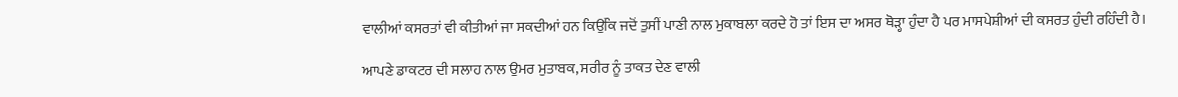ਵਾਲੀਆਂ ਕਸਰਤਾਂ ਵੀ ਕੀਤੀਆਂ ਜਾ ਸਕਦੀਆਂ ਹਨ ਕਿਉਂਕਿ ਜਦੋਂ ਤੁਸੀਂ ਪਾਣੀ ਨਾਲ ਮੁਕਾਬਲਾ ਕਰਦੇ ਹੋ ਤਾਂ ਇਸ ਦਾ ਅਸਰ ਥੋੜ੍ਹਾ ਹੁੰਦਾ ਹੈ ਪਰ ਮਾਸਪੇਸ਼ੀਆਂ ਦੀ ਕਸਰਤ ਹੁੰਦੀ ਰਹਿੰਦੀ ਹੈ।

ਆਪਣੇ ਡਾਕਟਰ ਦੀ ਸਲਾਹ ਨਾਲ ਉਮਰ ਮੁਤਾਬਕ, ਸਰੀਰ ਨੂੰ ਤਾਕਤ ਦੇਣ ਵਾਲੀ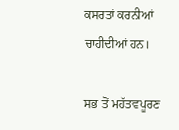ਕਸਰਤਾਂ ਕਰਨੀਆਂ ਚਾਹੀਦੀਆਂ ਹਨ।

ਸਭ ਤੋਂ ਮਹੱਤਵਪੂਰਣ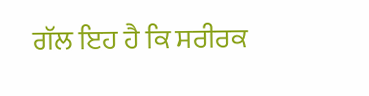ਗੱਲ ਇਹ ਹੈ ਕਿ ਸਰੀਰਕ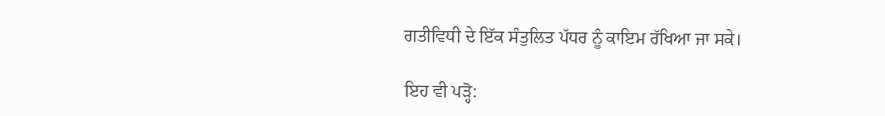ਗਤੀਵਿਧੀ ਦੇ ਇੱਕ ਸੰਤੁਲਿਤ ਪੱਧਰ ਨੂੰ ਕਾਇਮ ਰੱਖਿਆ ਜਾ ਸਕੇ।

ਇਹ ਵੀ ਪੜ੍ਹੋ: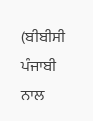(ਬੀਬੀਸੀ ਪੰਜਾਬੀ ਨਾਲ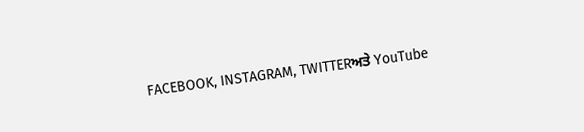FACEBOOK, INSTAGRAM, TWITTERਅਤੇ YouTube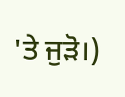'ਤੇ ਜੁੜੋ।)